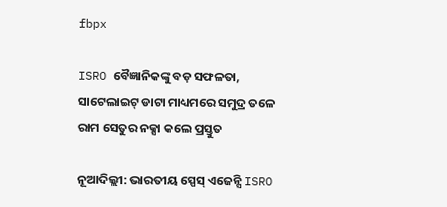fbpx

ISRO ବୈଜ୍ଞାନିକଙ୍କୁ ବଡ଼ ସଫଳତା, ସାଟେଲାଇଟ୍ ଡାଟା ମାଧ୍ୟମରେ ସମୁଦ୍ର ତଳେ ରାମ ସେତୁର ନକ୍ସା କଲେ ପ୍ରସ୍ତୁତ

ନୂଆଦିଲ୍ଲୀ: ଭାରତୀୟ ସ୍ପେସ୍ ଏଜେନ୍ସି ISRO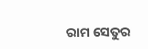ରାମ ସେତୁର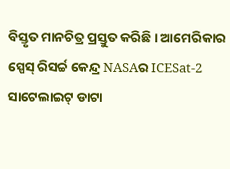ବିସ୍ତୃତ ମାନଚିତ୍ର ପ୍ରସ୍ତୁତ କରିଛି । ଆମେରିକାର ସ୍ପେସ୍ ରିସର୍ଚ୍ଚ କେନ୍ଦ୍ର NASAର ICESat-2 ସାଟେଲାଇଟ୍ ଡାଟା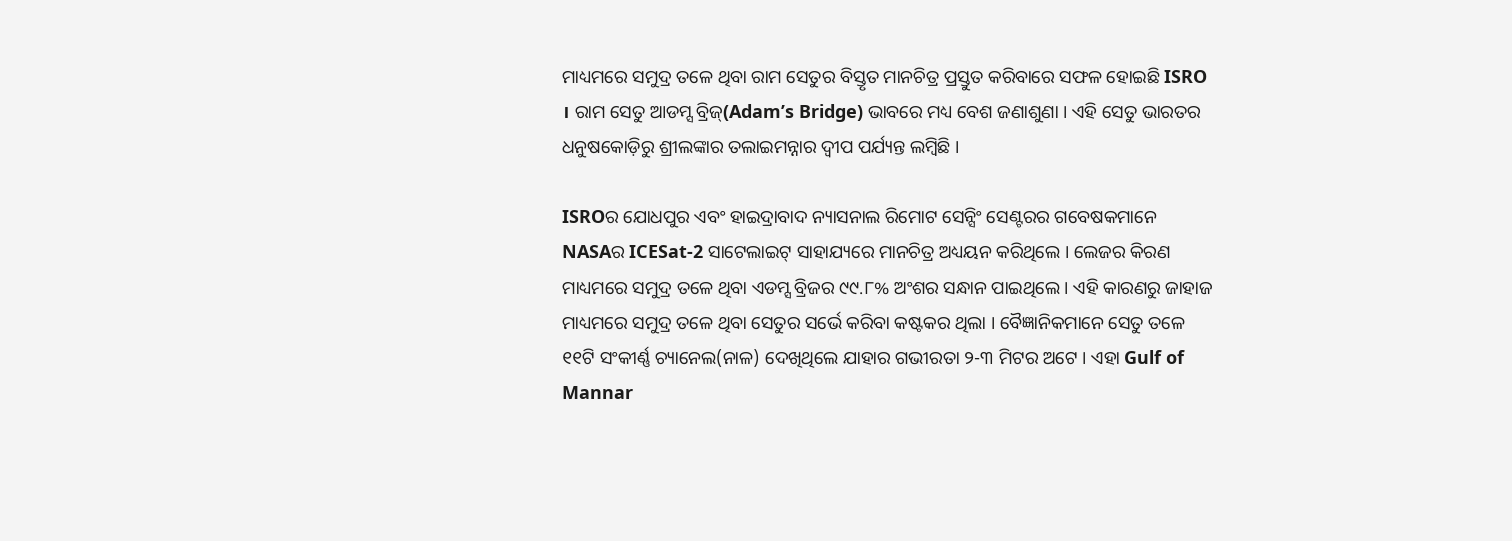ମାଧ୍ୟମରେ ସମୁଦ୍ର ତଳେ ଥିବା ରାମ ସେତୁର ବିସ୍ତୃତ ମାନଚିତ୍ର ପ୍ରସ୍ତୁତ କରିବାରେ ସଫଳ ହୋଇଛି ISRO । ରାମ ସେତୁ ଆଡମ୍ସ ବ୍ରିଜ୍‌(Adam’s Bridge) ଭାବରେ ମଧ୍ୟ ବେଶ ଜଣାଶୁଣା । ଏହି ସେତୁ ଭାରତର ଧନୁଷକୋଡ଼ିରୁ ଶ୍ରୀଲଙ୍କାର ତଲାଇମନ୍ନାର ଦ୍ୱୀପ ପର୍ଯ୍ୟନ୍ତ ଲମ୍ବିଛି ।

ISROର ଯୋଧପୁର ଏବଂ ହାଇଦ୍ରାବାଦ ନ୍ୟାସନାଲ ରିମୋଟ ସେନ୍ସିଂ ସେଣ୍ଟରର ଗବେଷକମାନେ NASAର ICESat-2 ସାଟେଲାଇଟ୍ ସାହାଯ୍ୟରେ ମାନଚିତ୍ର ଅଧ୍ୟୟନ କରିଥିଲେ । ଲେଜର କିରଣ ମାଧ୍ୟମରେ ସମୁଦ୍ର ତଳେ ଥିବା ଏଡମ୍ସ ବ୍ରିଜର ୯୯.୮% ଅଂଶର ସନ୍ଧାନ ପାଇଥିଲେ । ଏହି କାରଣରୁ ଜାହାଜ ମାଧ୍ୟମରେ ସମୁଦ୍ର ତଳେ ଥିବା ସେତୁର ସର୍ଭେ କରିବା କଷ୍ଟକର ଥିଲା । ବୈଜ୍ଞାନିକମାନେ ସେତୁ ତଳେ ୧୧ଟି ସଂକୀର୍ଣ୍ଣ ଚ୍ୟାନେଲ(ନାଳ) ଦେଖିଥିଲେ ଯାହାର ଗଭୀରତା ୨-୩ ମିଟର ଅଟେ । ଏହା Gulf of Mannar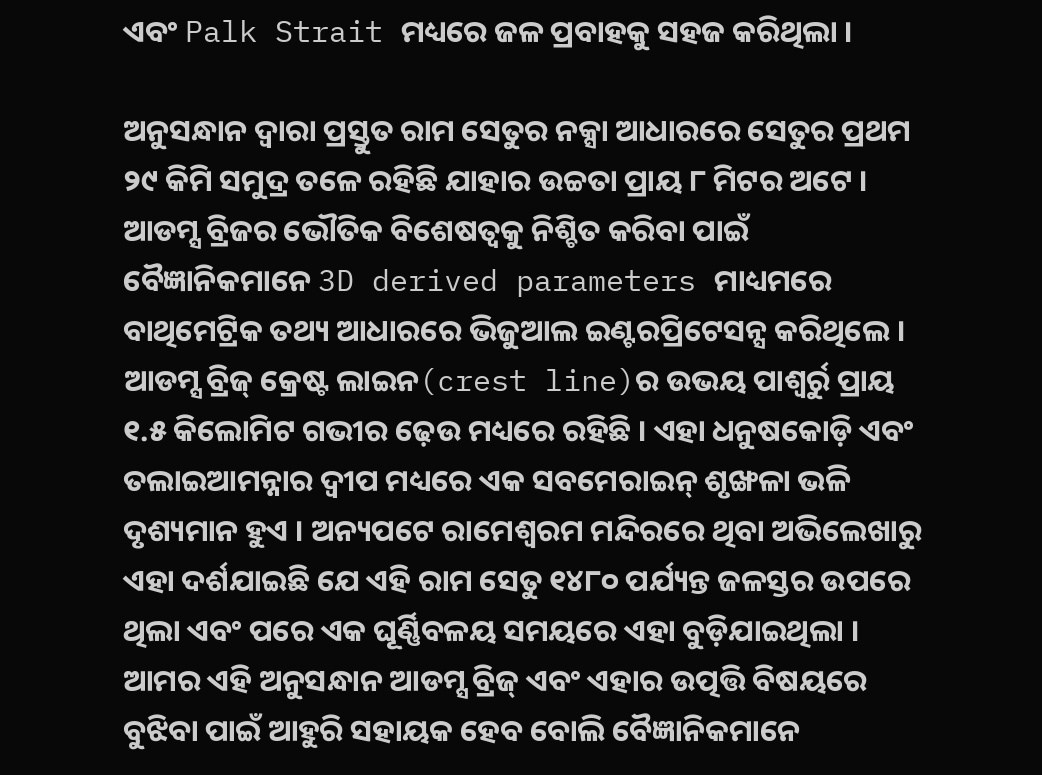ଏବଂ Palk Strait ମଧ୍ୟରେ ଜଳ ପ୍ରବାହକୁ ସହଜ କରିଥିଲା ।

ଅନୁସନ୍ଧାନ ଦ୍ୱାରା ପ୍ରସ୍ତୁତ ରାମ ସେତୁର ନକ୍ସା ଆଧାରରେ ସେତୁର ପ୍ରଥମ ୨୯ କିମି ସମୁଦ୍ର ତଳେ ରହିଛି ଯାହାର ଉଚ୍ଚତା ପ୍ରାୟ ୮ ମିଟର ଅଟେ । ଆଡମ୍ସ ବ୍ରିଜର ଭୌତିକ ବିଶେଷତ୍ୱକୁ ନିଶ୍ଚିତ କରିବା ପାଇଁ ବୈଜ୍ଞାନିକମାନେ 3D derived parameters ମାଧ୍ୟମରେ ବାଥିମେଟ୍ରିକ ତଥ୍ୟ ଆଧାରରେ ଭିଜୁଆଲ ଇଣ୍ଟରପ୍ରିଟେସନ୍ସ କରିଥିଲେ । ଆଡମ୍ସ ବ୍ରିଜ୍ କ୍ରେଷ୍ଟ ଲାଇନ(crest line)ର ଉଭୟ ପାଶ୍ୱର୍ରୁ ପ୍ରାୟ ୧.୫ କିଲୋମିଟ ଗଭୀର ଢ଼େଉ ମଧ୍ୟରେ ରହିଛି । ଏହା ଧନୁଷକୋଡ଼ି ଏବଂ ତଲାଇଆମନ୍ନାର ଦ୍ୱୀପ ମଧ୍ୟରେ ଏକ ସବମେରାଇନ୍ ଶୃଙ୍ଖଳା ଭଳି ଦୃଶ୍ୟମାନ ହୁଏ । ଅନ୍ୟପଟେ ରାମେଶ୍ୱରମ ମନ୍ଦିରରେ ଥିବା ଅଭିଲେଖାରୁ ଏହା ଦର୍ଶଯାଇଛି ଯେ ଏହି ରାମ ସେତୁ ୧୪୮୦ ପର୍ଯ୍ୟନ୍ତ ଜଳସ୍ତର ଉପରେ ଥିଲା ଏବଂ ପରେ ଏକ ଘୂର୍ଣ୍ଣିବଳୟ ସମୟରେ ଏହା ବୁଡ଼ିଯାଇଥିଲା । ଆମର ଏହି ଅନୁସନ୍ଧାନ ଆଡମ୍ସ ବ୍ରିଜ୍ ଏବଂ ଏହାର ଉତ୍ପତ୍ତି ବିଷୟରେ ବୁଝିବା ପାଇଁ ଆହୁରି ସହାୟକ ହେବ ବୋଲି ବୈଜ୍ଞାନିକମାନେ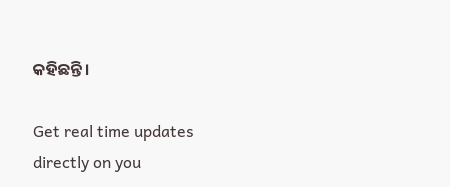କହିଛନ୍ତି ।

Get real time updates directly on you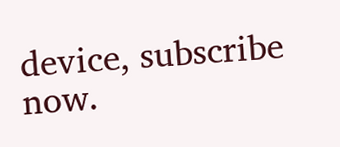device, subscribe now.